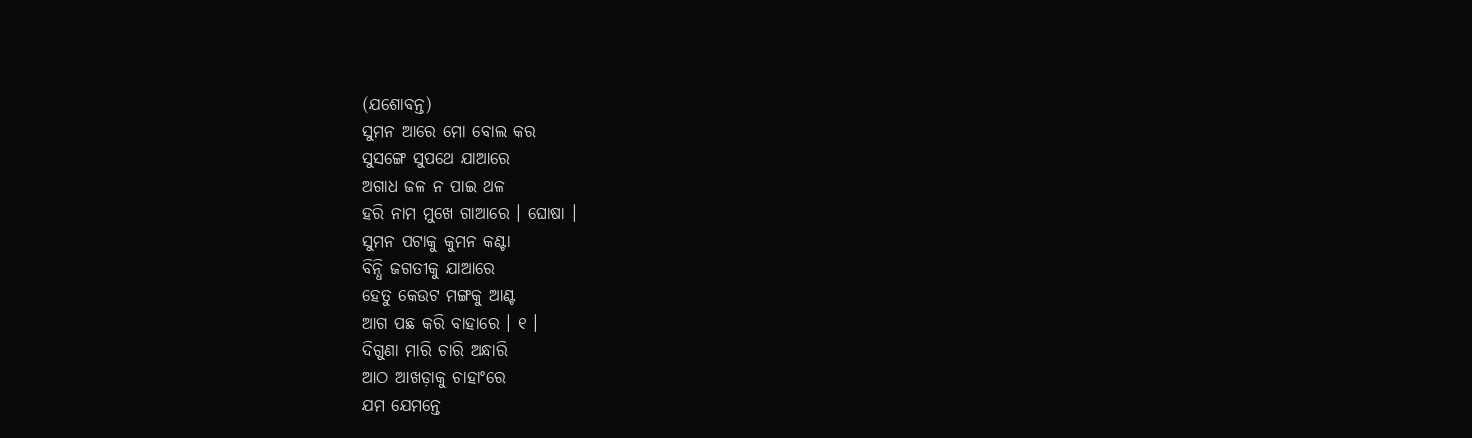(ଯଶୋବନ୍ତ)
ସୁମନ ଆରେ ମୋ ବୋଲ କର
ସୁସଙ୍ଗେ ସୁପଥେ ଯାଆରେ
ଅଗାଧ ଜଳ ନ ପାଇ ଥଳ
ହରି ନାମ ମୁଖେ ଗାଆରେ । ଘୋଷା ।
ସୁମନ ପଟାକୁ କୁମନ କଣ୍ଟା
ବିନ୍ଧି ଜଗତୀକୁ ଯାଆରେ
ହେତୁ କେଉଟ ମଙ୍ଗକୁ ଆଣ୍ଟ
ଆଗ ପଛ କରି ବାହାରେ । ୧ ।
ଦିଗୁଣା ମାରି ଚାରି ଅନ୍ଧାରି
ଆଠ ଆଖଡ଼ାକୁ ଚାହାଂରେ
ଯମ ଯେମନ୍ତେ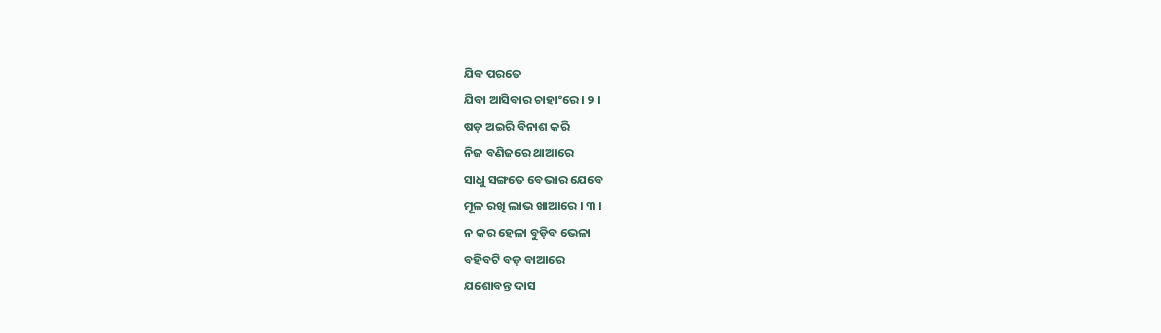ଯିବ ପରତେ
ଯିବା ଆସିବାର ଚାହାଂରେ । ୨ ।
ଷଡ଼ ଅଇରି ବିନାଶ କରି
ନିଜ ବଣିଜରେ ଥାଆରେ
ସାଧୁ ସଙ୍ଗତେ ବେଭାର ଯେବେ
ମୂଳ ରଖି ଲାଭ ଖାଆରେ । ୩ ।
ନ କର ହେଳା ବୁଡ଼ିବ ଭେଳା
ବହିବଟି ବଡ଼ ବାଆରେ
ଯଶୋବନ୍ତ ଦାସ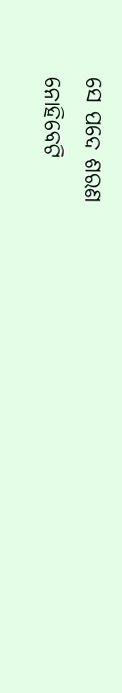ସେ ପଦେ ଶରଣ
ନୋହିବେଟି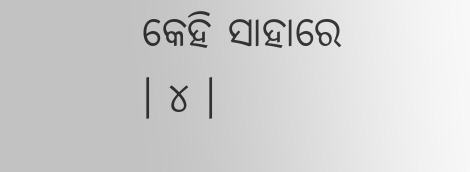କେହି ସାହାରେ । ୪ ।